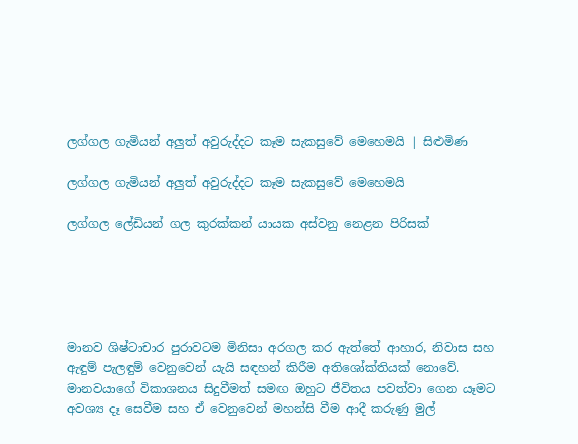ලග්ගල ගැමියන් අලුත් අවුරුද්දට කෑම සැකසුවේ මෙහෙමයි | සිළුමිණ

ලග්ගල ගැමියන් අලුත් අවුරුද්දට කෑම සැකසුවේ මෙහෙමයි

ලග්ගල ලේඩියන් ගල කුරක්කන් යායක අස්වනු නෙළන පිරිසක්





මානව ශිෂ්ටාචාර පුරාවටම මිනිසා අරගල කර ඇත්තේ ආහාර, නිවාස සහ ඇඳුම් පැලඳුම් වෙනුවෙන් යැයි සඳහන් කිරීම අතිශෝක්තියක් නොවේ. මානවයාගේ විකාශනය සිදුවීමත් සමඟ ඔහුට ජීවිතය පවත්වා ගෙන යෑමට අවශ්‍ය දෑ සෙවීම සහ ඒ වෙනුවෙන් මහන්සි වීම ආදී කරුණු මුල්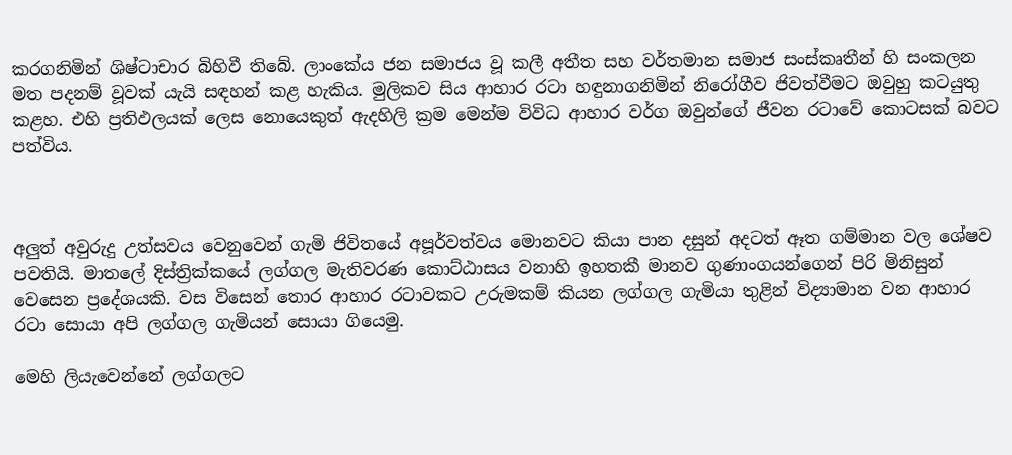කරගනිමින් ශිෂ්ටාචාර බිහිවී තිබේ. ලාංකේය ජන සමාජය වූ කලී අතීත සහ වර්තමාන සමාජ සංස්කෘතීන් හි සංකලන මත පදනම් වූවක් යැයි සඳහන් කළ හැකිය. මුලිකව සිය ආහාර රටා හඳුනාගනිමින් නිරෝගීව ජිවත්වීමට ඔවුහු කටයුතු කළහ. එහි ප්‍රතිඵලයක් ලෙස නොයෙකුත් ඇදහිලි ක්‍රම මෙන්ම විවිධ ආහාර වර්ග ඔවුන්ගේ ජීවන රටාවේ කොටසක් බවට පත්විය.



අලුත් අවුරුදු උත්සවය වෙනුවෙන් ගැමි ජිවිතයේ අපූර්වත්වය මොනවට කියා පාන දසුන් අදටත් ඈත ගම්මාන වල ශේෂව පවතියි. මාතලේ දිස්ත්‍රික්කයේ ලග්ගල මැතිවරණ කොට්ඨාසය වනාහි ඉහතකී මානව ගුණාංගයන්ගෙන් පිරි මිනිසුන් වෙසෙන ප්‍රදේශයකි. වස විසෙන් තොර ආහාර රටාවකට උරුමකම් කියන ලග්ගල ගැමියා තුළින් විද්‍යාමාන වන ආහාර රටා සොයා අපි ලග්ගල ගැමියන් සොයා ගියෙමු.

මෙහි ලියැවෙන්නේ ලග්ගලට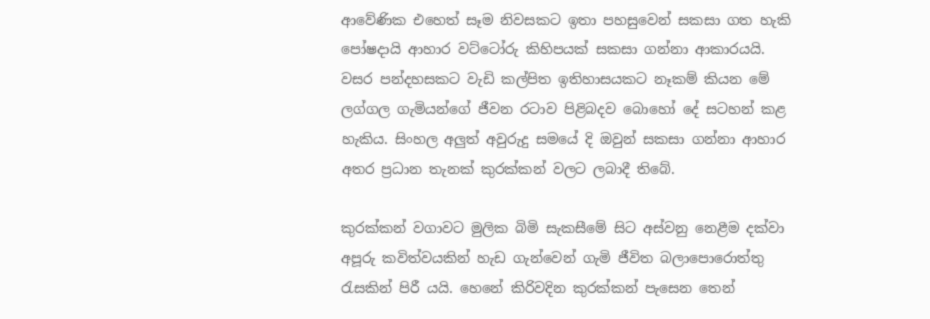ආවේණික එහෙත් සෑම නිවසකට ඉතා පහසුවෙන් සකසා ගත හැකි පෝෂදායි ආහාර වට්ටෝරු කිහිපයක් සකසා ගන්නා ආකාරයයි. වසර පන්දහසකට වැඩි කල්පිත ඉතිහාසයකට නෑකම් කියන මේ ලග්ගල ගැමියන්ගේ ජීවන රටාව පිළිබදව බොහෝ දේ සටහන් කළ හැකිය. සිංහල අලුත් අවුරුදු සමයේ දි ඔවුන් සකසා ගන්නා ආහාර අතර ප්‍රධාන තැනක් කුරක්කන් වලට ලබාදී තිබේ.

කුරක්කන් වගාවට මුලික බිමි සැකසීමේ සිට අස්වනු නෙළීම දක්වා අපූරු කවිත්වයකින් හැඩ ගැන්වෙන් ගැමි ජීවිත බලාපොරොත්තු රැසකින් පිරී යයි. හෙනේ කිරිවදින කුරක්කන් පැසෙන තෙන්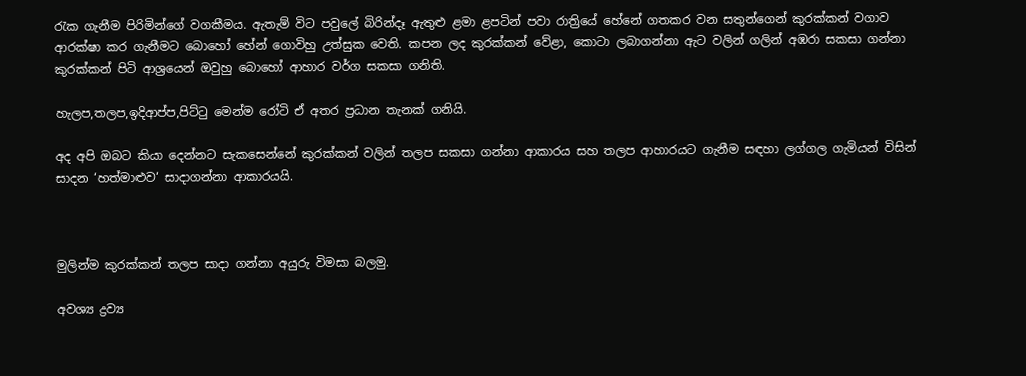රැක ගැනීම පිරිමින්ගේ වගකීමය. ඇතැම් විට පවුලේ බිරින්දෑ ඇතුළු ළමා ළපටින් පවා රාත්‍රියේ හේනේ ගතකර වන සතුන්ගෙන් කුරක්කන් වගාව ආරක්ෂා කර ගැනීමට බොහෝ හේන් ගොවිහු උත්සුක වෙති. කපන ලද කුරක්කන් වේළා, කොටා ලබාගන්නා ඇට වලින් ගලින් අඹරා සකසා ගන්නා කුරක්කන් පිටි ආශ්‍රයෙන් ඔවුහු බොහෝ ආහාර වර්ග සකසා ගනිති.

හැලප,තලප,ඉදිආප්ප,පිට්ටු මෙන්ම රෝටි ඒ අතර ප්‍රධාන තැනක් ගනියි.

අද අපි ඔබට කියා දෙන්නට සැකසෙන්නේ කුරක්කන් වලින් තලප සකසා ගන්නා ආකාරය සහ තලප ආහාරයට ගැනීම සඳහා ලග්ගල ගැමියන් විසින් සාදන ‘හත්මාළුව‘ සාදාගන්නා ආකාරයයි.



මුලින්ම කුරක්කන් තලප සාදා ගන්නා අයුරු විමසා බලමු.

අවශ්‍ය ද්‍රව්‍ය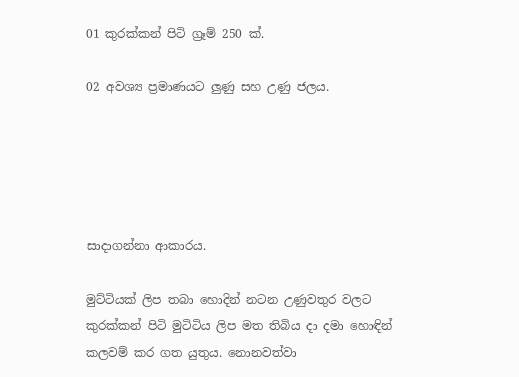01 කුරක්කන් පිටි ග්‍රෑම් 250 ක්.

02 අවශ්‍ය ප්‍රමාණයට ලුණු සහ උණු ජලය.





සාදාගන්නා ආකාරය.

මුට්ටියක් ලිප තබා හොදින් නටන උණුවතුර වලට කුරක්කන් පිටි මුටිටිය ලිප මත තිබිය දා දමා හොඳින් කලවම් කර ගත යුතුය. නොනවත්වා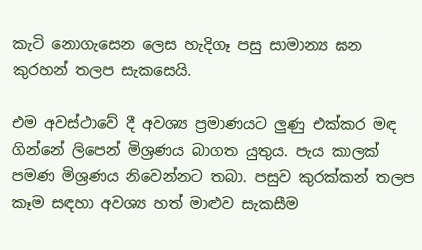කැටි නොගැසෙන ලෙස හැදිගෑ පසු සාමාන්‍ය ඝන කුරහන් තලප සැකසෙයි.

එම අවස්ථාවේ දී අවශ්‍ය ප්‍රමාණයට ලුණු එක්කර මඳ ගින්නේ ලිපෙන් මිශ්‍රණය බාගත යුතුය. පැය කාලක් පමණ මිශ්‍රණය නිවෙන්නට තබා. පසුව කුරක්කන් තලප කෑම සඳහා අවශ්‍ය හත් මාළුව සැකසීම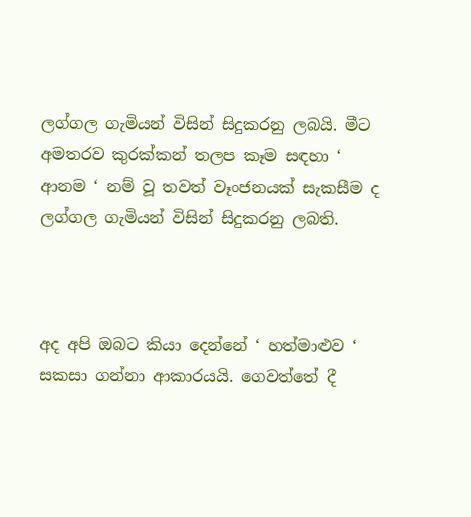ලග්ගල ගැමියන් විසින් සිදුකරනු ලබයි. මීට අමතරව කුරක්කන් තලප කෑම සඳහා ‘ ආනම ‘ නම් වූ තවත් වෑංජනයක් සැකසීම ද ලග්ගල ගැමියන් විසින් සිදුකරනු ලබති.



අද අපි ඔබට කියා දෙන්නේ ‘ හත්මාළුව ‘ සකසා ගන්නා ආකාරයයි. ගෙවත්තේ දී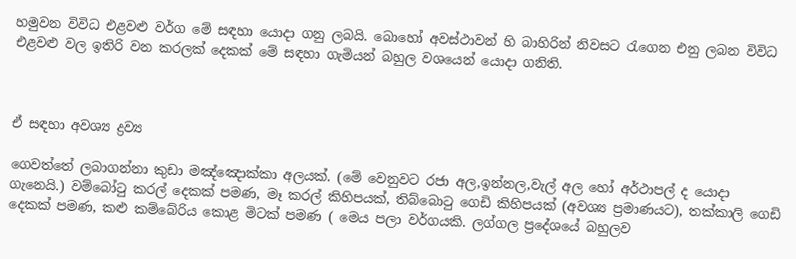හමුවන විවිධ එළවළු වර්ග මේ සඳහා යොදා ගනු ලබයි. බොහෝ අවස්ථාවන් හි බාහිරින් නිවසට රැගෙන එනු ලබන විවිධ එළවළු වල ඉතිරි වන කරලක් දෙකක් මේ සඳහා ගැමියන් බහුල වශයෙන් යොදා ගනිති.



ඒ සඳහා අවශ්‍ය ද්‍රව්‍ය

ගෙවත්තේ ලබාගන්නා කුඩා මඤ්ඤොක්කා අලයක්. (මේ වෙනුවට රජා අල,ඉන්නල,වැල් අල හෝ අර්ථාපල් ද යොදා ගැනෙයි.) වම්බෝටු කරල් දෙකක් පමණ, මෑ කරල් කිහිපයක්, තිබ්බොටු ගෙඩි කිහිපයක් (අවශ්‍ය ප්‍රමාණයට), තක්කාලි ගෙඩි දෙකක් පමණ, කළු කම්බේරිය කොළ මිටක් පමණ ( මෙය පලා වර්ගයකි. ලග්ගල ප්‍රදේශයේ බහුලව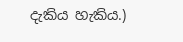දැකිය හැකිය.)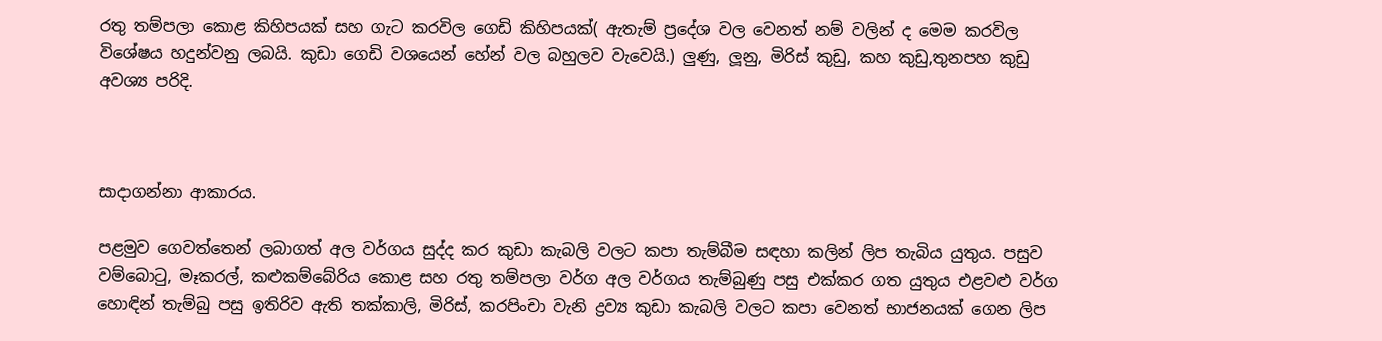රතු තම්පලා කොළ කිහිපයක් සහ ගැට කරවිල ගෙඩි කිහිපයක්( ඇතැම් ප්‍රදේශ වල වෙනත් නම් වලින් ද මෙම කරවිල විශේෂය හදුන්වනු ලබයි. කුඩා ගෙඩි වශයෙන් හේන් වල බහුලව වැවෙයි.) ලුණු, ලූනු, මිරිස් කුඩු, කහ කුඩු,තුනපහ කුඩු අවශ්‍ය පරිදි.



සාදාගන්නා ආකාරය.

පළමුව ගෙවත්තෙන් ලබාගත් අල වර්ගය සුද්ද කර කුඩා කැබලි වලට කපා තැම්බීම සඳහා කලින් ලිප තැබිය යුතුය. පසුව වම්බොටු, මෑකරල්, කළුකම්බේරිය කොළ සහ රතු තම්පලා වර්ග අල වර්ගය තැම්බුණු පසු එක්කර ගත යුතුය එළවළු වර්ග හොඳින් තැම්බු පසු ඉතිරිව ඇති තක්කාලි, මිරිස්, කරපිංචා වැනි ද්‍රව්‍ය කුඩා කැබලි වලට කපා වෙනත් භාජනයක් ගෙන ලිප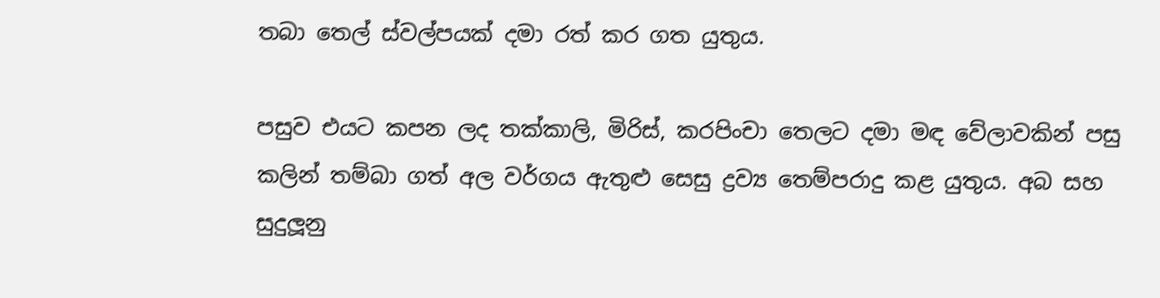තබා තෙල් ස්වල්පයක් දමා රත් කර ගත යුතුය.

පසුව එයට කපන ලද තක්කාලි, මිරිස්, කරපිංචා තෙලට දමා මඳ වේලාවකින් පසු කලින් තම්බා ගත් අල වර්ගය ඇතුළු සෙසු ද්‍රව්‍ය තෙම්පරාදු කළ යුතුය. අබ සහ සුදුලූනු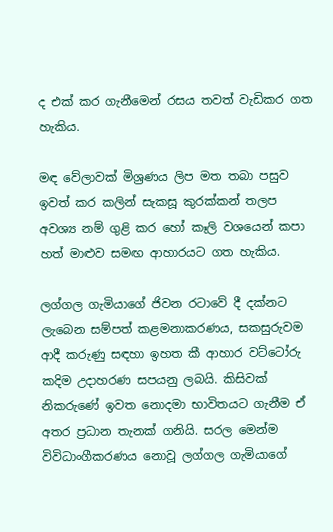ද එක් කර ගැනීමෙන් රසය තවත් වැඩිකර ගත හැකිය.

මඳ වේලාවක් මිශ්‍රණය ලිප මත තබා පසුව ඉවත් කර කලින් සැකසූ කුරක්කන් තලප අවශ්‍ය නම් ගුළි කර හෝ කෑලි වශයෙන් කපා හත් මාළුව සමඟ ආහාරයට ගත හැකිය.

ලග්ගල ගැමියාගේ ජිවන රටාවේ දී දක්නට ලැබෙන සම්පත් කළමනාකරණය, සකසුරුවම ආදී කරුණු සඳහා ඉහත කී ආහාර වට්ටෝරු කදිම උදාහරණ සපයනු ලබයි. කිසිවක් නිකරුණේ ඉවත නොදමා භාවිතයට ගැනීම ඒ අතර ප්‍රධාන තැනක් ගනියි. සරල මෙන්ම විවිධාංගීකරණය නොවූ ලග්ගල ගැමියාගේ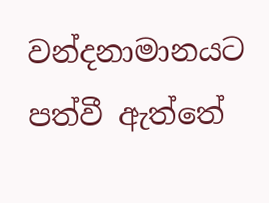වන්දනාමානයට පත්වී ඇත්තේ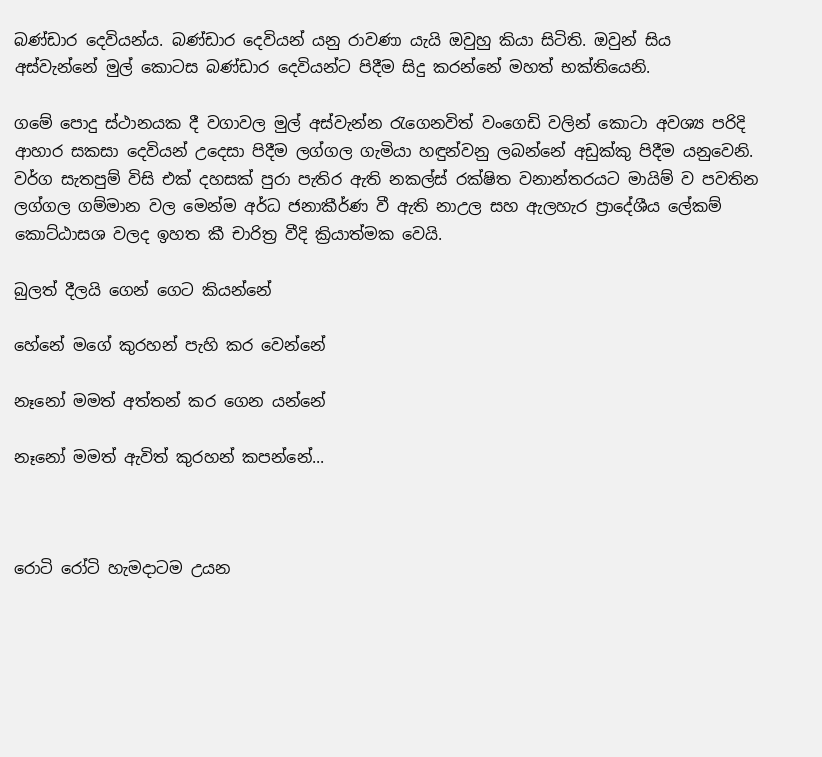බණ්ඩාර දෙවියන්ය. බණ්ඩාර දෙවියන් යනු රාවණා යැයි ඔවුහු කියා සිටිති. ඔවුන් සිය අස්වැන්නේ මුල් කොටස බණ්ඩාර දෙවියන්ට පිදීම සිදු කරන්නේ මහත් භක්තියෙනි.

ගමේ පොදු ස්ථානයක දී වගාවල මුල් අස්වැන්න රැගෙනවිත් වංගෙඩි වලින් කොටා අවශ්‍ය පරිදි ආහාර සකසා දෙවියන් උදෙසා පිදීම ලග්ගල ගැමියා හඳුන්වනු ලබන්නේ අඩුක්කු පිදීම යනුවෙනි. වර්ග සැතපුම් විසි එක් දහසක් පුරා පැතිර ඇති නකල්ස් රක්ෂිත වනාන්තරයට මායිම් ව පවතින ලග්ගල ගම්මාන වල මෙන්ම අර්ධ ජනාකීර්ණ වී ඇති නාඋල සහ ඇලහැර ප්‍රාදේශීය ලේකම් කොට්ඨාසශ වලද ඉහත කී චාරිත්‍ර වීදි ක්‍රියාත්මක වෙයි.

බුලත් දීලයි ගෙන් ගෙට කියන්නේ

හේනේ මගේ කුරහන් පැහි කර වෙන්නේ

නෑනෝ මමත් අත්තන් කර ගෙන යන්නේ

නෑනෝ මමත් ඇවිත් කුරහන් කපන්නේ...



රොටි රෝටි හැමදාටම උයන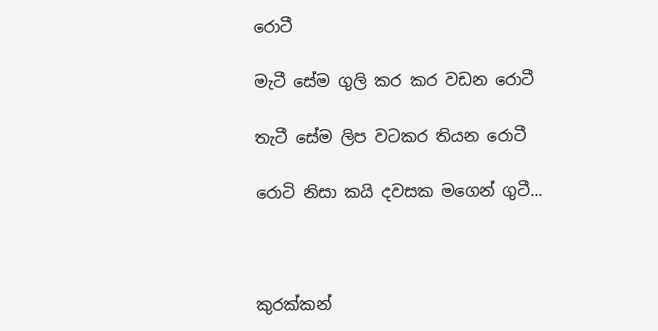රොටී

මැටී සේම ගුලි කර කර වඩන රොටී

තැටී සේම ලිප වටකර තියන රොටී

රොටි නිසා කයි දවසක මගෙන් ගුටී...



කුරක්කන්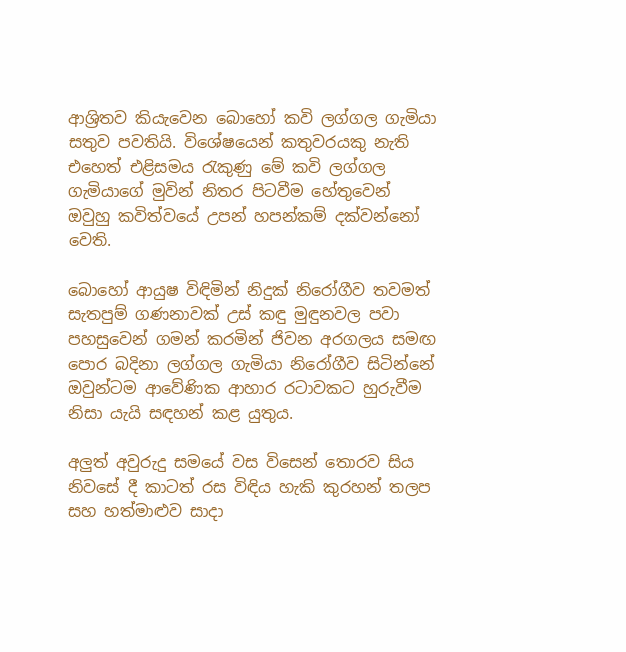ආශ්‍රිතව කියැවෙන බොහෝ කවි ලග්ගල ගැමියා සතුව පවතියි. විශේෂයෙන් කතුවරයකු නැති එහෙත් එළිසමය රැකුණු මේ කවි ලග්ගල ගැමියාගේ මුවින් නිතර පිටවීම හේතුවෙන් ඔවුහු කවිත්වයේ උපන් හපන්කම් දක්වන්නෝ වෙති.

බොහෝ ආයුෂ විඳිමින් නිදුක් නිරෝගීව තවමත් සැතපුම් ගණනාවක් උස් කඳු මුඳුනවල පවා පහසුවෙන් ගමන් කරමින් ජිවන අරගලය සමඟ පොර බදිනා ලග්ගල ගැමියා නිරෝගීව සිටින්නේ ඔවුන්ටම ආවේණික ආහාර රටාවකට හුරුවීම නිසා යැයි සඳහන් කළ යුතුය.

අලුත් අවුරුදු සමයේ වස විසෙන් තොරව සිය නිවසේ දී කාටත් රස විඳිය හැකි කුරහන් තලප සහ හත්මාළුව සාදා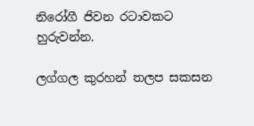නිරෝගී ජිවන රටාවකට හුරුවන්න.

ලග්ගල කුරහන් තලප සකසන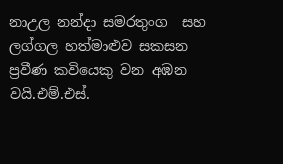නාඋල නන්දා සමරතුංග  සහ ලග්ගල හත්මාළුව සකසන ප්‍රවීණ කවියෙකු වන අඹන වයි.එම්.එස්.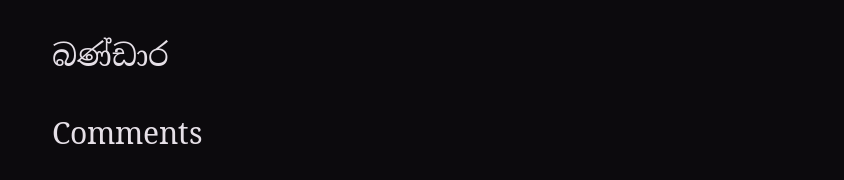බණ්ඩාර

Comments